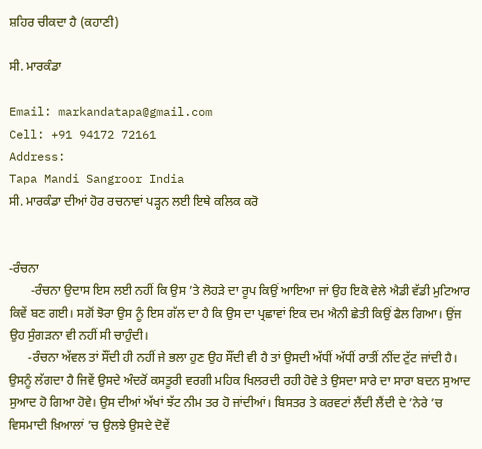ਸ਼ਹਿਰ ਚੀਕਦਾ ਹੈ (ਕਹਾਣੀ)

ਸੀ. ਮਾਰਕੰਡਾ

Email: markandatapa@gmail.com
Cell: +91 94172 72161
Address:
Tapa Mandi Sangroor India
ਸੀ. ਮਾਰਕੰਡਾ ਦੀਆਂ ਹੋਰ ਰਚਨਾਵਾਂ ਪੜ੍ਹਨ ਲਈ ਇਥੇ ਕਲਿਕ ਕਰੋ


-ਰੰਚਨਾ
       -ਰੰਚਨਾ ਉਦਾਸ ਇਸ ਲਈ ਨਹੀਂ ਕਿ ਉਸ ’ਤੇ ਲੋਹੜੇ ਦਾ ਰੂਪ ਕਿਉਂ ਆਇਆ ਜਾਂ ਉਹ ਇਕੋ ਵੇਲੇ ਐਡੀ ਵੱਡੀ ਮੁਟਿਆਰ ਕਿਵੇਂ ਬਣ ਗਈ। ਸਗੋਂ ਝੋਰਾ ਉਸ ਨੂੰ ਇਸ ਗੱਲ ਦਾ ਹੈ ਕਿ ਉਸ ਦਾ ਪ੍ਰਛਾਵਾਂ ਇਕ ਦਮ ਐਨੀ ਛੇਤੀ ਕਿਉਂ ਫੈਲ ਗਿਆ। ਉਂਜ ਉਹ ਸੁੰਗੜਨਾ ਵੀ ਨਹੀਂ ਸੀ ਚਾਹੁੰਦੀ।
      -ਰੰਚਨਾ ਅੱਵਲ ਤਾਂ ਸੌਂਦੀ ਹੀ ਨਹੀਂ ਜੇ ਭਲਾ ਹੁਣ ਉਹ ਸੌਂਦੀ ਵੀ ਹੈ ਤਾਂ ਉਸਦੀ ਅੱਧੀਂ ਅੱਧੀਂ ਰਾਤੀਂ ਨੀਂਦ ਟੁੱਟ ਜਾਂਦੀ ਹੈ। ਉਸਨੂੰ ਲੱਗਦਾ ਹੈ ਜਿਵੇਂ ਉਸਦੇ ਅੰਦਰੋਂ ਕਸਤੂਰੀ ਵਰਗੀ ਮਹਿਕ ਖਿਲਰਦੀ ਰਹੀ ਹੋਵੇ ਤੇ ਉਸਦਾ ਸਾਰੇ ਦਾ ਸਾਰਾ ਬਦਨ ਸੁਆਦ ਸੁਆਦ ਹੋ ਗਿਆ ਹੋਵੇ। ਉਸ ਦੀਆਂ ਅੱਖਾਂ ਝੱਟ ਨੀਮ ਤਰ ਹੋ ਜਾਂਦੀਆਂ। ਬਿਸਤਰ ਤੇ ਕਰਵਟਾਂ ਲੈਂਦੀ ਲੈਂਦੀ ਦੇ ’ਨੇਰੇ ’ਚ ਵਿਸਮਾਦੀ ਖ਼ਿਆਲਾਂ ’ਚ ਉਲਝੇ ਉਸਦੇ ਦੋਵੇਂ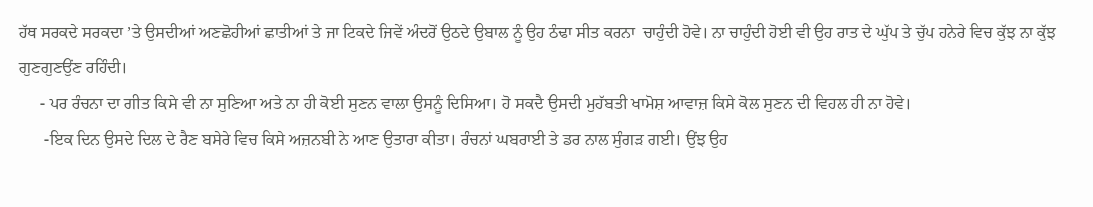ਹੱਥ ਸਰਕਦੇ ਸਰਕਦਾ ’ਤੇ ਉਸਦੀਆਂ ਅਣਛੋਹੀਆਂ ਛਾਤੀਆਂ ਤੇ ਜਾ ਟਿਕਦੇ ਜਿਵੇਂ ਅੰਦਰੋਂ ਉਠਦੇ ਉਬਾਲ ਨੂੰ ਉਹ ਠੰਢਾ ਸੀਤ ਕਰਨਾ  ਚਾਹੁੰਦੀ ਹੋਵੇ। ਨਾ ਚਾਹੁੰਦੀ ਹੋਈ ਵੀ ਉਹ ਰਾਤ ਦੇ ਘੁੱਪ ਤੇ ਚੁੱਪ ਹਨੇਰੇ ਵਿਚ ਕੁੱਝ ਨਾ ਕੁੱਝ ਗੁਣਗੁਣਉਂਣ ਰਹਿੰਦੀ।
     - ਪਰ ਰੰਚਨਾ ਦਾ ਗੀਤ ਕਿਸੇ ਵੀ ਨਾ ਸੁਣਿਆ ਅਤੇ ਨਾ ਹੀ ਕੋਈ ਸੁਣਨ ਵਾਲਾ ਉਸਨੂੰ ਦਿਸਿਆ। ਹੋ ਸਕਦੈ ਉਸਦੀ ਮੁਹੱਬਤੀ ਖਾਮੋਸ਼ ਆਵਾਜ਼ ਕਿਸੇ ਕੋਲ ਸੁਣਨ ਦੀ ਵਿਹਲ ਹੀ ਨਾ ਹੋਵੇ।
      -ਇਕ ਦਿਨ ਉਸਦੇ ਦਿਲ ਦੇ ਰੈਣ ਬਸੇਰੇ ਵਿਚ ਕਿਸੇ ਅਜ਼ਨਬੀ ਨੇ ਆਣ ਉਤਾਰਾ ਕੀਤਾ। ਰੰਚਨਾਂ ਘਬਰਾਈ ਤੇ ਡਰ ਨਾਲ ਸੁੰਗੜ ਗਈ। ਉਂਝ ਉਹ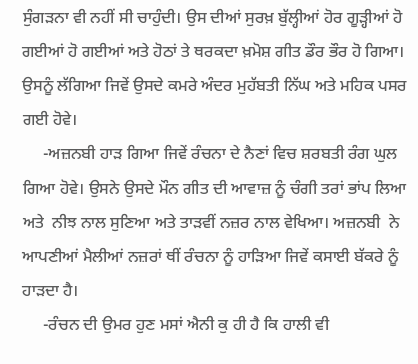ਸੁੰਗੜਨਾ ਵੀ ਨਹੀਂ ਸੀ ਚਾਹੁੰਦੀ। ਉਸ ਦੀਆਂ ਸੁਰਖ਼ ਬੁੱਲ੍ਹੀਆਂ ਹੋਰ ਗੂੜ੍ਹੀਆਂ ਹੋ ਗਈਆਂ ਹੋ ਗਈਆਂ ਅਤੇ ਹੋਠਾਂ ਤੇ ਥਰਕਦਾ ਖ਼ਮੋਸ਼ ਗੀਤ ਡੌਰ ਭੌਰ ਹੋ ਗਿਆ। ਉਸਨੂੰ ਲੱਗਿਆ ਜਿਵੇਂ ਉਸਦੇ ਕਮਰੇ ਅੰਦਰ ਮੁਹੱਬਤੀ ਨਿੱਘ ਅਤੇ ਮਹਿਕ ਪਸਰ ਗਈ ਹੋਵੇ।
     -ਅਜ਼ਨਬੀ ਹਾੜ ਗਿਆ ਜਿਵੇਂ ਰੰਚਨਾ ਦੇ ਨੈਣਾਂ ਵਿਚ ਸ਼ਰਬਤੀ ਰੰਗ ਘੁਲ ਗਿਆ ਹੋਵੇ। ਉਸਨੇ ਉਸਦੇ ਮੌਨ ਗੀਤ ਦੀ ਆਵਾਜ਼ ਨੂੰ ਚੰਗੀ ਤਰਾਂ ਭਾਂਪ ਲਿਆ ਅਤੇ  ਨੀਝ ਨਾਲ ਸੁਣਿਆ ਅਤੇ ਤਾੜਵੀਂ ਨਜ਼ਰ ਨਾਲ ਵੇਖਿਆ। ਅਜ਼ਨਬੀ  ਨੇ ਆਪਣੀਆਂ ਮੈਲੀਆਂ ਨਜ਼ਰਾਂ ਥੀਂ ਰੰਚਨਾ ਨੂੰ ਹਾੜਿਆ ਜਿਵੇਂ ਕਸਾਈ ਬੱਕਰੇ ਨੂੰ ਹਾੜਦਾ ਹੈ।
     -ਰੰਚਨ ਦੀ ਉਮਰ ਹੁਣ ਮਸਾਂ ਐਨੀ ਕੁ ਹੀ ਹੈ ਕਿ ਹਾਲੀ ਵੀ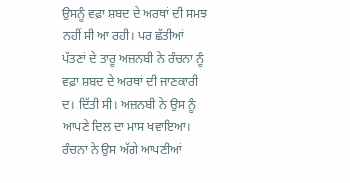ਉਸਨੂੰ ਵਫ਼ਾ ਸ਼ਬਦ ਦੇ ਅਰਥਾਂ ਦੀ ਸਮਝ ਨਹੀਂ ਸੀ ਆ ਰਹੀ। ਪਰ ਛੱਤੀਆਂ ਪੱਤਣਾਂ ਦੇ ਤਾਰੂ ਅਜ਼ਨਬੀ ਨੇ ਰੰਚਨਾ ਨੂੰ ਵਫ਼ਾ ਸ਼ਬਦ ਦੇ ਅਰਥਾਂ ਦੀ ਜਾਣਕਾਰੀ ਦ। ਦਿੱਤੀ ਸੀ। ਅਜ਼ਨਬੀ ਨੇ ਉਸ ਨੂੰ ਆਪਣੇ ਦਿਲ ਦਾ ਮਾਸ ਖਵਾਇਆ। ਰੰਚਨਾ ਨੇ ਉਸ ਅੱਗੇ ਆਪਣੀਆਂ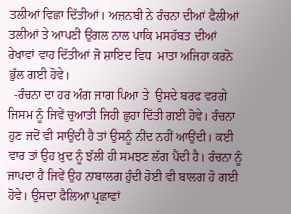ਤਲੀਆਂ ਵਿਛਾ ਦਿੱਤੀਆਂ। ਅਜ਼ਨਬੀ ਨੇ ਰੰਚਨਾ ਦੀਆਂ ਫੈਲੀਆਂ ਤਲੀਆਂ ਤੇ ਆਪਣੀ ਉਂਗਲ ਨਾਲ ਪਾਕਿ ਮਸਹੱਬਤ ਦੀਆਂ ਰੇਖਾਵਾਂ ਵਾਹ ਦਿੱਤੀਆਂ ਜੋ ਸ਼ਾਇਦ ਵਿਧ  ਮਾਤਾ ਅਜਿਹਾ ਕਰਨੋ ਭੁੱਲ ਗਈ ਹੋਵੇ।
  -ਰੰਚਨਾ ਦਾ ਹਰ ਅੰਗ ਜਾਗ ਪਿਆ ਤੇ  ਉਸਦੇ ਬਰਫ ਵਰਗੇ ਜਿਸਮ ਨੂੰ ਜਿਵੇਂ ਚੁਆਤੀ ਜਿਹੀ ਛੁਹਾ ਦਿੱਤੀ ਗਈ ਹੋਵੇ। ਰੰਚਨਾ ਹੁਣ ਜਦੋਂ ਵੀ ਸਾਉਂਦੀ ਹੈ ਤਾਂ ਉਸਨੂੰ ਨੀਂਦ ਨਹੀਂ ਆਉਂਦੀ। ਕਈ ਵਾਰ ਤਾਂ ਉਹ ਖ਼ੁਦ ਨੂੰ ਝੱਲੀ ਹੀ ਸਮਝਣ ਲੱਗ ਪੈਂਦੀ ਹੈ। ਰੰਚਨਾ ਨੂੰ ਜਾਪਦਾ ਹੈ ਜਿਵੇਂ ਉਹ ਨਾਬਾਲਗ ਹੁੰਦੀ ਹੋਈ ਵੀ ਬਾਲਗ ਹੋ ਗਈ ਹੋਵੇ। ਉਸਦਾ ਫੈਲਿਆ ਪ੍ਰਛਾਵਾਂ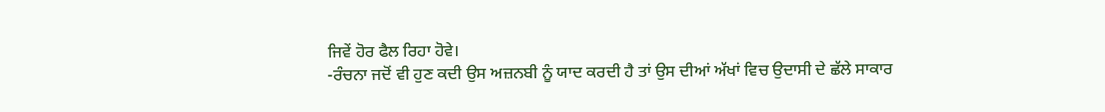ਜਿਵੇਂ ਹੋਰ ਫੈਲ ਰਿਹਾ ਹੋਵੇ।
-ਰੰਚਨਾ ਜਦੋਂ ਵੀ ਹੁਣ ਕਦੀ ਉਸ ਅਜ਼ਨਬੀ ਨੂੰ ਯਾਦ ਕਰਦੀ ਹੈ ਤਾਂ ਉਸ ਦੀਆਂ ਅੱਖਾਂ ਵਿਚ ਉਦਾਸੀ ਦੇ ਛੱਲੇ ਸਾਕਾਰ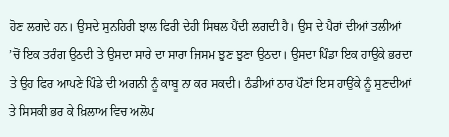ਹੋਣ ਲਗਦੇ ਹਨ। ਉਸਦੇ ਸੁਨਹਿਰੀ ਝਾਲ ਫਿਰੀ ਦੇਹੀ ਸਿਥਲ ਪੈਂਦੀ ਲਗਦੀ ਹੈ। ਉਸ ਦੇ ਪੈਰਾਂ ਦੀਆਂ ਤਲੀਆਂ  ’ਚੋਂ ਇਕ ਤਰੰਗ ਉਠਦੀ ਤੇ ਉਸਦਾ ਸਾਰੇ ਦਾ ਸਾਰਾ ਜਿਸਮ ਝੁਣ ਝੁਣਾ ਉਠਦਾ। ਉਸਦਾ ਪਿੰਡਾ ਇਕ ਹਾਉਕੇ ਭਰਦਾ ਤੇ ਉਹ ਫਿਰ ਆਪਣੇ ਪਿੰਡੇ ਦੀ ਅਗਨੀ ਨੂੰ ਕਾਬੂ ਨਾ ਕਰ ਸਕਦੀ। ਠੰਡੀਆਂ ਠਾਰ ਪੌਣਾਂ ਇਸ ਹਾਉਂਕੇ ਨੂੰ ਸੁਣਦੀਆਂ ਤੇ ਸਿਸਕੀ ਭਰ ਕੇ ਖ਼ਿਲਾਅ ਵਿਚ ਅਲੋਪ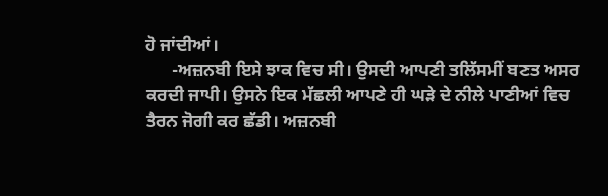ਹੋ ਜਾਂਦੀਆਂ।
      -ਅਜ਼ਨਬੀ ਇਸੇ ਝਾਕ ਵਿਚ ਸੀ। ਉਸਦੀ ਆਪਣੀ ਤਲਿੱਸਮੀਂ ਬਣਤ ਅਸਰ ਕਰਦੀ ਜਾਪੀ। ਉਸਨੇ ਇਕ ਮੱਛਲੀ ਆਪਣੇ ਹੀ ਘੜੇ ਦੇ ਨੀਲੇ ਪਾਣੀਆਂ ਵਿਚ ਤੈਰਨ ਜੋਗੀ ਕਰ ਛੱਡੀ। ਅਜ਼ਨਬੀ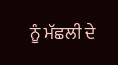ਨੂੰ ਮੱਛਲੀ ਦੇ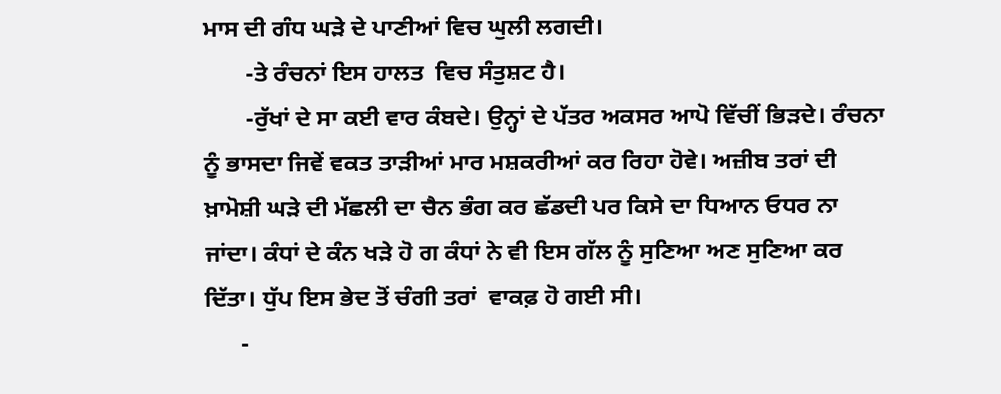ਮਾਸ ਦੀ ਗੰਧ ਘੜੇ ਦੇ ਪਾਣੀਆਂ ਵਿਚ ਘੁਲੀ ਲਗਦੀ।
       -ਤੇ ਰੰਚਨਾਂ ਇਸ ਹਾਲਤ  ਵਿਚ ਸੰਤੁਸ਼ਟ ਹੈ।
       -ਰੁੱਖਾਂ ਦੇ ਸਾ ਕਈ ਵਾਰ ਕੰਬਦੇ। ਉਨ੍ਹਾਂ ਦੇ ਪੱਤਰ ਅਕਸਰ ਆਪੋ ਵਿੱਚੀਂ ਭਿੜਦੇ। ਰੰਚਨਾ ਨੂੰ ਭਾਸਦਾ ਜਿਵੇਂ ਵਕਤ ਤਾੜੀਆਂ ਮਾਰ ਮਸ਼ਕਰੀਆਂ ਕਰ ਰਿਹਾ ਹੋਵੇ। ਅਜ਼ੀਬ ਤਰਾਂ ਦੀ ਖ਼ਾਮੋਸ਼ੀ ਘੜੇ ਦੀ ਮੱਛਲੀ ਦਾ ਚੈਨ ਭੰਗ ਕਰ ਛੱਡਦੀ ਪਰ ਕਿਸੇ ਦਾ ਧਿਆਨ ਓਧਰ ਨਾ ਜਾਂਦਾ। ਕੰਧਾਂ ਦੇ ਕੰਨ ਖੜੇ ਹੋ ਗ ਕੰਧਾਂ ਨੇ ਵੀ ਇਸ ਗੱਲ ਨੂੰ ਸੁਣਿਆ ਅਣ ਸੁਣਿਆ ਕਰ ਦਿੱਤਾ। ਧੁੱਪ ਇਸ ਭੇਦ ਤੋਂ ਚੰਗੀ ਤਰਾਂ  ਵਾਕਫ਼ ਹੋ ਗਈ ਸੀ।
      -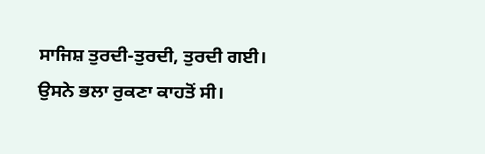ਸਾਜਿਸ਼ ਤੁਰਦੀ-ਤੁਰਦੀ, ਤੁਰਦੀ ਗਈ। ਉਸਨੇ ਭਲਾ ਰੁਕਣਾ ਕਾਹਤੋਂ ਸੀ।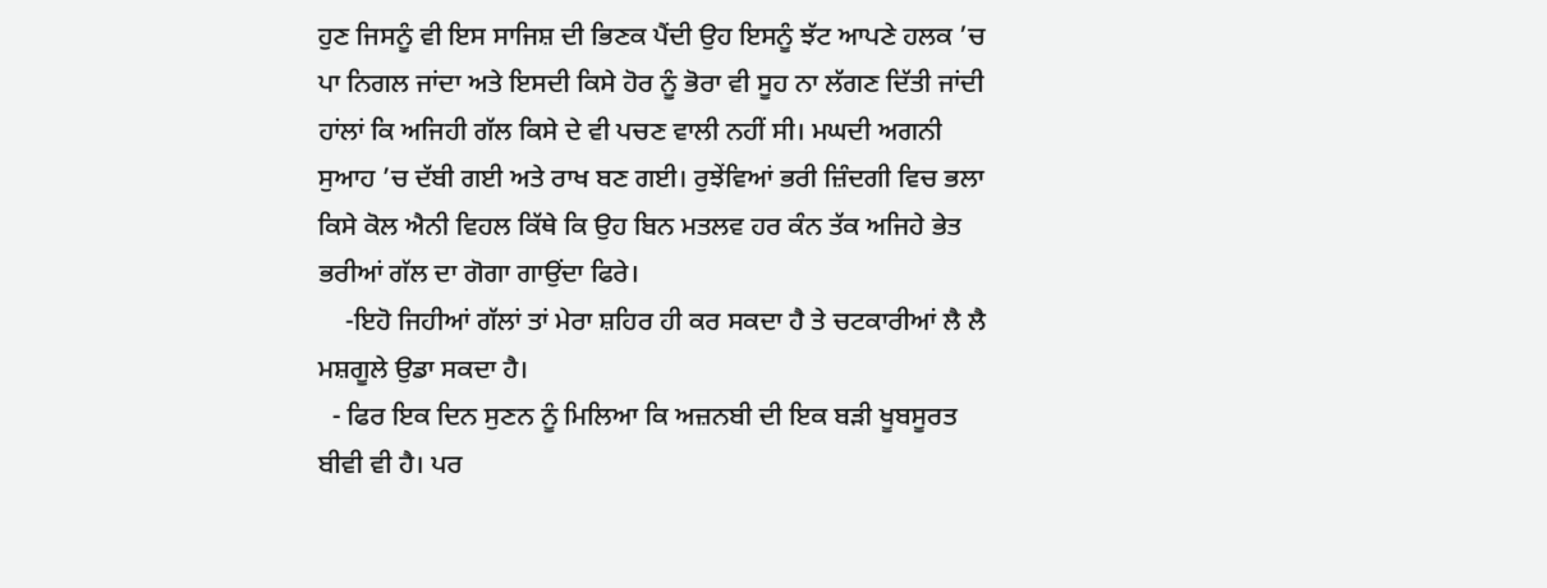ਹੁਣ ਜਿਸਨੂੰ ਵੀ ਇਸ ਸਾਜਿਸ਼ ਦੀ ਭਿਣਕ ਪੈਂਦੀ ਉਹ ਇਸਨੂੰ ਝੱਟ ਆਪਣੇ ਹਲਕ ’ਚ ਪਾ ਨਿਗਲ ਜਾਂਦਾ ਅਤੇ ਇਸਦੀ ਕਿਸੇ ਹੋਰ ਨੂੰ ਭੋਰਾ ਵੀ ਸੂਹ ਨਾ ਲੱਗਣ ਦਿੱਤੀ ਜਾਂਦੀ ਹਾਂਲਾਂ ਕਿ ਅਜਿਹੀ ਗੱਲ ਕਿਸੇ ਦੇ ਵੀ ਪਚਣ ਵਾਲੀ ਨਹੀਂ ਸੀ। ਮਘਦੀ ਅਗਨੀ ਸੁਆਹ ’ਚ ਦੱਬੀ ਗਈ ਅਤੇ ਰਾਖ ਬਣ ਗਈ। ਰੁਝੇਂਵਿਆਂ ਭਰੀ ਜ਼ਿੰਦਗੀ ਵਿਚ ਭਲਾ ਕਿਸੇ ਕੋਲ ਐਨੀ ਵਿਹਲ ਕਿੱਥੇ ਕਿ ਉਹ ਬਿਨ ਮਤਲਵ ਹਰ ਕੰਨ ਤੱਕ ਅਜਿਹੇ ਭੇਤ ਭਰੀਆਂ ਗੱਲ ਦਾ ਗੋਗਾ ਗਾਉਂਦਾ ਫਿਰੇ।
    -ਇਹੋ ਜਿਹੀਆਂ ਗੱਲਾਂ ਤਾਂ ਮੇਰਾ ਸ਼ਹਿਰ ਹੀ ਕਰ ਸਕਦਾ ਹੈ ਤੇ ਚਟਕਾਰੀਆਂ ਲੈ ਲੈ ਮਸ਼ਗੂਲੇ ਉਡਾ ਸਕਦਾ ਹੈ।
  - ਫਿਰ ਇਕ ਦਿਨ ਸੁਣਨ ਨੂੰ ਮਿਲਿਆ ਕਿ ਅਜ਼ਨਬੀ ਦੀ ਇਕ ਬੜੀ ਖੂਬਸੂਰਤ ਬੀਵੀ ਵੀ ਹੈ। ਪਰ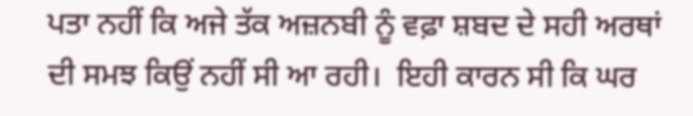ਪਤਾ ਨਹੀਂ ਕਿ ਅਜੇ ਤੱਕ ਅਜ਼ਨਬੀ ਨੂੰ ਵਫ਼ਾ ਸ਼ਬਦ ਦੇ ਸਹੀ ਅਰਥਾਂ ਦੀ ਸਮਝ ਕਿਉਂ ਨਹੀਂ ਸੀ ਆ ਰਹੀ।  ਇਹੀ ਕਾਰਨ ਸੀ ਕਿ ਘਰ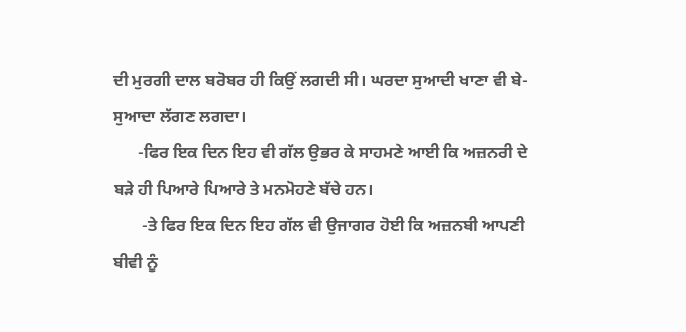ਦੀ ਮੁਰਗੀ ਦਾਲ ਬਰੋਬਰ ਹੀ ਕਿਉਂ ਲਗਦੀ ਸੀ। ਘਰਦਾ ਸੁਆਦੀ ਖਾਣਾ ਵੀ ਬੇ-ਸੁਆਦਾ ਲੱਗਣ ਲਗਦਾ।
      -ਫਿਰ ਇਕ ਦਿਨ ਇਹ ਵੀ ਗੱਲ ਉਭਰ ਕੇ ਸਾਹਮਣੇ ਆਈ ਕਿ ਅਜ਼ਨਰੀ ਦੇ ਬੜੇ ਹੀ ਪਿਆਰੇ ਪਿਆਰੇ ਤੇ ਮਨਮੋਹਣੇ ਬੱਚੇ ਹਨ।
       -ਤੇ ਫਿਰ ਇਕ ਦਿਨ ਇਹ ਗੱਲ ਵੀ ਉਜਾਗਰ ਹੋਈ ਕਿ ਅਜ਼ਨਬੀ ਆਪਣੀ ਬੀਵੀ ਨੂੰ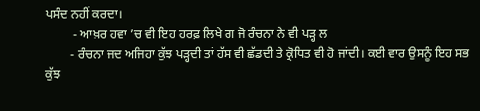ਪਸੰਦ ਨਹੀਂ ਕਰਦਾ।
         - ਆਖ਼ਰ ਹਵਾ ’ਚ ਵੀ ਇਹ ਹਰਫ਼ ਲਿਖੇ ਗ ਜੋ ਰੰਚਨਾ ਨੇ ਵੀ ਪੜ੍ਹ ਲ
        - ਰੰਚਨਾ ਜਦ ਅਜਿਹਾ ਕੁੱਝ ਪੜ੍ਹਦੀ ਤਾਂ ਹੱਸ ਵੀ ਛੱਡਦੀ ਤੇ ਕ੍ਰੋਧਿਤ ਵੀ ਹੋ ਜਾਂਦੀ। ਕਈ ਵਾਰ ਉਸਨੂੰ ਇਹ ਸਭ ਕੁੱਝ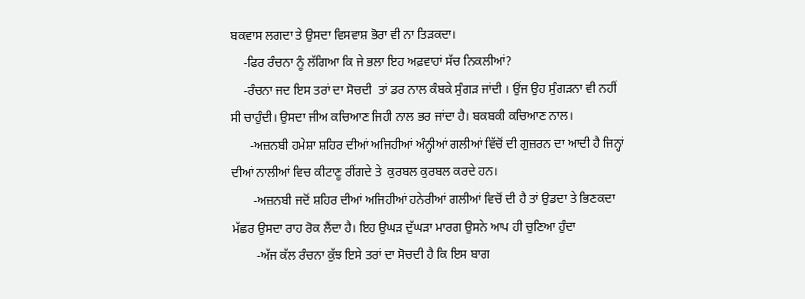ਬਕਵਾਸ ਲਗਦਾ ਤੇ ਉਸਦਾ ਵਿਸਵਾਸ਼ ਭੋਰਾ ਵੀ ਨਾ ਤਿੜਕਦਾ।
    -ਫਿਰ ਰੰਚਨਾ ਨੂੰ ਲੱਗਿਆ ਕਿ ਜੇ ਭਲਾ ਇਹ ਅਫ਼ਵਾਹਾਂ ਸੱਚ ਨਿਕਲੀਆਂ?
    -ਰੰਚਨਾ ਜਦ ਇਸ ਤਰਾਂ ਦਾ ਸੋਚਦੀ  ਤਾਂ ਡਰ ਨਾਲ ਕੰਬਕੇ ਸੁੰਗੜ ਜਾਂਦੀ । ਉਂਜ ਉਹ ਸੁੰਗੜਨਾ ਵੀ ਨਹੀਂ ਸੀ ਚਾਹੁੰਦੀ। ਉਸਦਾ ਜੀਅ ਕਚਿਆਣ ਜਿਹੀ ਨਾਲ ਭਰ ਜਾਂਦਾ ਹੈ। ਬਕਬਕੀ ਕਚਿਆਣ ਨਾਲ।
      -ਅਜ਼ਨਬੀ ਹਮੇਸ਼ਾ ਸ਼ਹਿਰ ਦੀਆਂ ਅਜਿਹੀਆਂ ਅੰਨ੍ਹੀਆਂ ਗਲੀਆਂ ਵਿੱਚੋਂ ਦੀ ਗੁਜ਼ਰਨ ਦਾ ਆਦੀ ਹੈ ਜਿਨ੍ਹਾਂ ਦੀਆਂ ਨਾਲੀਆਂ ਵਿਚ ਕੀਟਾਣੂ ਰੀਂਗਦੇ ਤੇ  ਕੁਰਬਲ ਕੁਰਬਲ ਕਰਦੇ ਹਨ।
       -ਅਜ਼ਨਬੀ ਜਦੋਂ ਸ਼ਹਿਰ ਦੀਆਂ ਅਜਿਹੀਆਂ ਹਨੇਰੀਆਂ ਗਲੀਆਂ ਵਿਚੋਂ ਦੀ ਹੈ ਤਾਂ ਉਡਦਾ ਤੇ ਭਿਣਕਦਾ ਮੱਛਰ ਉਸਦਾ ਰਾਹ ਰੋਕ ਲੈਂਦਾ ਹੈ। ਇਹ ਉਘੜ ਦੁੱਘੜਾ ਮਾਰਗ ਉਸਨੇ ਆਪ ਹੀ ਚੁਣਿਆ ਹੁੰਦਾ
        -ਅੱਜ ਕੱਲ ਰੰਚਨਾ ਕੁੱਝ ਇਸੇ ਤਰਾਂ ਦਾ ਸੋਚਦੀ ਹੈ ਕਿ ਇਸ ਬਾਗ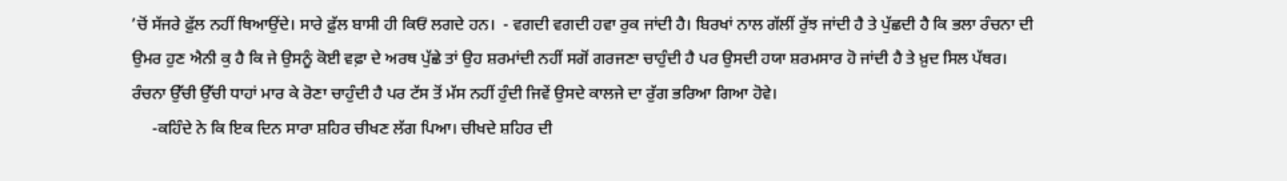’ਚੋਂ ਸੱਜਰੇ ਫ਼ੁੱਲ ਨਹੀਂ ਥਿਆਉਂਦੇ। ਸਾਰੇ ਫ਼ੁੱਲ ਬਾਸੀ ਹੀ ਕਿਓਂ ਲਗਦੇ ਹਨ।  - ਵਗਦੀ ਵਗਦੀ ਹਵਾ ਰੁਕ ਜਾਂਦੀ ਹੈ। ਬਿਰਖਾਂ ਨਾਲ ਗੱਲੀਂ ਰੁੱਝ ਜਾਂਦੀ ਹੈ ਤੇ ਪੁੱਛਦੀ ਹੈ ਕਿ ਭਲਾ ਰੰਚਨਾ ਦੀ ਉਮਰ ਹੁਣ ਐਨੀ ਕੁ ਹੈ ਕਿ ਜੇ ਉਸਨੂੰ ਕੋਈ ਵਫ਼ਾ ਦੇ ਅਰਥ ਪੁੱਛੇ ਤਾਂ ਉਹ ਸ਼ਰਮਾਂਦੀ ਨਹੀਂ ਸਗੋਂ ਗਰਜਣਾ ਚਾਹੁੰਦੀ ਹੈ ਪਰ ਉਸਦੀ ਹਯਾ ਸ਼ਰਮਸਾਰ ਹੋ ਜਾਂਦੀ ਹੈ ਤੇ ਖ਼ੁਦ ਸਿਲ ਪੱਥਰ।  ਰੰਚਨਾ ਉੱਚੀ ਉੱਚੀ ਧਾਹਾਂ ਮਾਰ ਕੇ ਰੋਣਾ ਚਾਹੁੰਦੀ ਹੈ ਪਰ ਟੱਸ ਤੋਂ ਮੱਸ ਨਹੀਂ ਹੁੰਦੀ ਜਿਵੇਂ ਉਸਦੇ ਕਾਲਜੇ ਦਾ ਰੁੱਗ ਭਰਿਆ ਗਿਆ ਹੋਵੇ।
     -ਕਹਿੰਦੇ ਨੇ ਕਿ ਇਕ ਦਿਨ ਸਾਰਾ ਸ਼ਹਿਰ ਚੀਖਣ ਲੱਗ ਪਿਆ। ਚੀਖਦੇ ਸ਼ਹਿਰ ਦੀ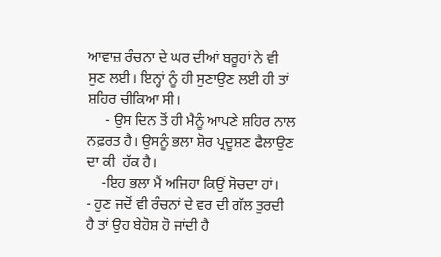ਆਵਾਜ਼ ਰੰਚਨਾ ਦੇ ਘਰ ਦੀਆਂ ਬਰੂਹਾਂ ਨੇ ਵੀ ਸੁਣ ਲਈ। ਇਨ੍ਹਾਂ ਨੂੰ ਹੀ ਸੁਣਾਉਣ ਲਈ ਹੀ ਤਾਂ ਸ਼ਹਿਰ ਚੀਕਿਆ ਸੀ।
     - ਉਸ ਦਿਨ ਤੋਂ ਹੀ ਮੈਨੂੰ ਆਪਣੇ ਸ਼ਹਿਰ ਨਾਲ ਨਫ਼ਰਤ ਹੈ। ਉਸਨੂੰ ਭਲਾ ਸ਼ੋਰ ਪ੍ਰਦੂਸ਼ਣ ਫੈਲਾਉਣ ਦਾ ਕੀ  ਹੱਕ ਹੈ।
    -ਇਹ ਭਲਾ ਮੈਂ ਅਜਿਹਾ ਕਿਉਂ ਸੋਚਦਾ ਹਾਂ।
- ਹੁਣ ਜਦੋਂ ਵੀ ਰੰਚਨਾਂ ਦੇ ਵਰ ਦੀ ਗੱਲ ਤੁਰਦੀ ਹੈ ਤਾਂ ਉਹ ਬੇਹੋਸ਼ ਹੋ ਜਾਂਦੀ ਹੈ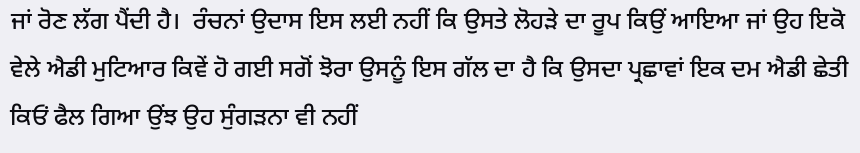ਜਾਂ ਰੋਣ ਲੱਗ ਪੈਂਦੀ ਹੈ।  ਰੰਚਨਾਂ ਉਦਾਸ ਇਸ ਲਈ ਨਹੀਂ ਕਿ ਉਸਤੇ ਲੋਹੜੇ ਦਾ ਰੂਪ ਕਿਉਂ ਆਇਆ ਜਾਂ ਉਹ ਇਕੋ ਵੇਲੇ ਐਡੀ ਮੁਟਿਆਰ ਕਿਵੇਂ ਹੋ ਗਈ ਸਗੋਂ ਝੋਰਾ ਉਸਨੂੰ ਇਸ ਗੱਲ ਦਾ ਹੈ ਕਿ ਉਸਦਾ ਪ੍ਰਛਾਵਾਂ ਇਕ ਦਮ ਐਡੀ ਛੇਤੀ ਕਿਓਂ ਫੈਲ ਗਿਆ ਉਂਝ ਉਹ ਸੁੰਗੜਨਾ ਵੀ ਨਹੀਂ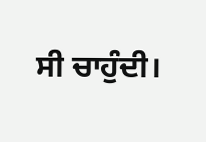ਸੀ ਚਾਹੁੰਦੀ।